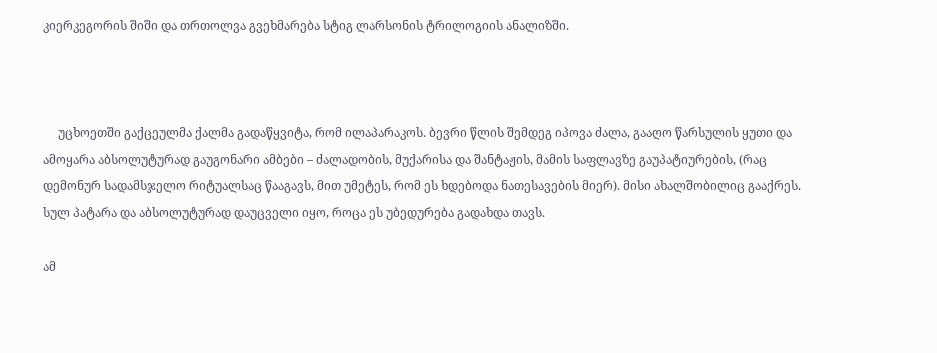კიერკეგორის შიში და თრთოლვა გვეხმარება სტიგ ლარსონის ტრილოგიის ანალიზში.



     უცხოეთში გაქცეულმა ქალმა გადაწყვიტა, რომ ილაპარაკოს. ბევრი წლის შემდეგ იპოვა ძალა, გააღო წარსულის ყუთი და ამოყარა აბსოლუტურად გაუგონარი ამბები – ძალადობის, მუქარისა და შანტაჟის, მამის საფლავზე გაუპატიურების, (რაც დემონურ სადამსჯელო რიტუალსაც წააგავს, მით უმეტეს, რომ ეს ხდებოდა ნათესავების მიერ). მისი ახალშობილიც გააქრეს. სულ პატარა და აბსოლუტურად დაუცველი იყო, როცა ეს უბედურება გადახდა თავს.

ამ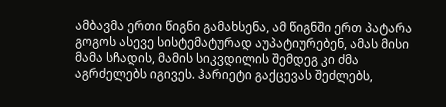ამბავმა ერთი წიგნი გამახსენა, ამ წიგნში ერთ პატარა გოგოს ასევე სისტემატურად აუპატიურებენ, ამას მისი მამა სჩადის, მამის სიკვდილის შემდეგ კი ძმა აგრძელებს იგივეს. ჰარიეტი გაქცევას შეძლებს,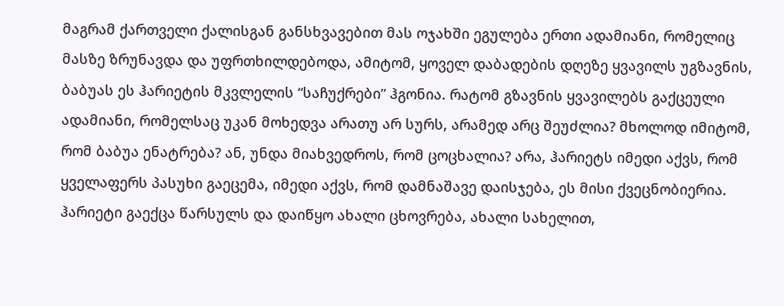მაგრამ ქართველი ქალისგან განსხვავებით მას ოჯახში ეგულება ერთი ადამიანი, რომელიც მასზე ზრუნავდა და უფრთხილდებოდა, ამიტომ, ყოველ დაბადების დღეზე ყვავილს უგზავნის, ბაბუას ეს ჰარიეტის მკვლელის “საჩუქრები” ჰგონია. რატომ გზავნის ყვავილებს გაქცეული ადამიანი, რომელსაც უკან მოხედვა არათუ არ სურს, არამედ არც შეუძლია? მხოლოდ იმიტომ, რომ ბაბუა ენატრება? ან, უნდა მიახვედროს, რომ ცოცხალია? არა, ჰარიეტს იმედი აქვს, რომ ყველაფერს პასუხი გაეცემა, იმედი აქვს, რომ დამნაშავე დაისჯება, ეს მისი ქვეცნობიერია. ჰარიეტი გაექცა წარსულს და დაიწყო ახალი ცხოვრება, ახალი სახელით,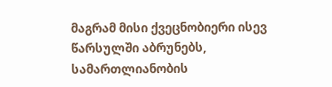მაგრამ მისი ქვეცნობიერი ისევ წარსულში აბრუნებს, სამართლიანობის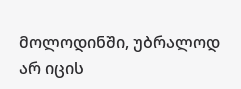მოლოდინში, უბრალოდ არ იცის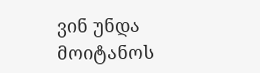ვინ უნდა მოიტანოს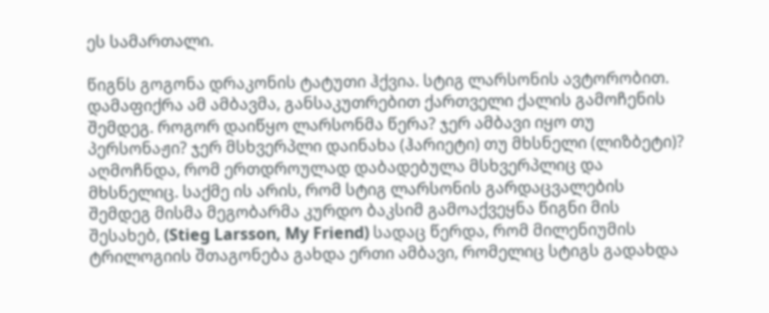ეს სამართალი.

წიგნს გოგონა დრაკონის ტატუთი ჰქვია. სტიგ ლარსონის ავტორობით. დამაფიქრა ამ ამბავმა, განსაკუთრებით ქართველი ქალის გამოჩენის შემდეგ. როგორ დაიწყო ლარსონმა წერა? ჯერ ამბავი იყო თუ პერსონაჟი? ჯერ მსხვერპლი დაინახა (ჰარიეტი) თუ მხსნელი (ლიზბეტი)? აღმოჩნდა, რომ ერთდროულად დაბადებულა მსხვერპლიც და მხსნელიც. საქმე ის არის, რომ სტიგ ლარსონის გარდაცვალების შემდეგ მისმა მეგობარმა კურდო ბაკსიმ გამოაქვეყნა წიგნი მის შესახებ, (Stieg Larsson, My Friend) სადაც წერდა, რომ მილენიუმის ტრილოგიის შთაგონება გახდა ერთი ამბავი, რომელიც სტიგს გადახდა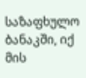საზაფხულო ბანაკში, იქ მის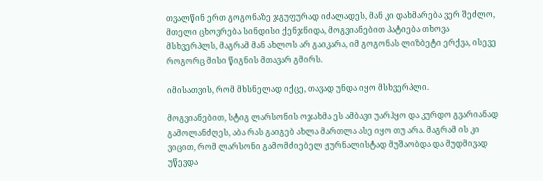თვალწინ ერთ გოგონაზე ჯგუფურად იძალადეს, მან კი დახმარება ვერ შეძლო, მთელი ცხოვრება სინდისი ქენჯნიდა, მოგვიანებით პატიება თხოვა მსხვერპლს, მაგრამ მან ახლოს არ გაიკარა, იმ გოგონას ლიზბეტი ერქვა, ისევე როგორც მისი წიგნის მთავარ გმირს.

იმისათვის, რომ მხსნელად იქცე, თავად უნდა იყო მსხვერპლი.

მოგვიანებით, სტიგ ლარსონის ოჯახმა ეს ამბავი უარჰყო და კურდო გვარიანად გამოლანძღეს, აბა რას გაიგებ ახლა მართლა ასე იყო თუ არა. მაგრამ ის კი ვიცით, რომ ლარსონი გამომძიებელ ჟურნალისტად მუშაობდა და მუდმივად უწევდა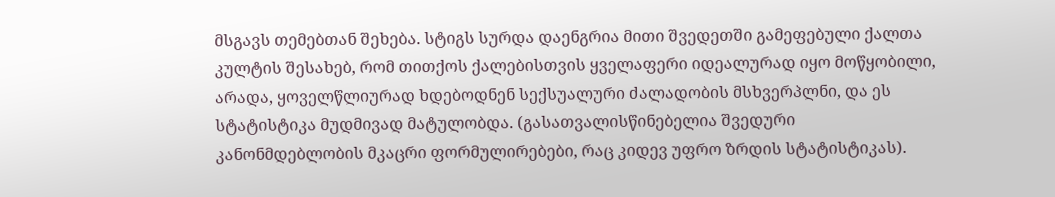მსგავს თემებთან შეხება. სტიგს სურდა დაენგრია მითი შვედეთში გამეფებული ქალთა კულტის შესახებ, რომ თითქოს ქალებისთვის ყველაფერი იდეალურად იყო მოწყობილი, არადა, ყოველწლიურად ხდებოდნენ სექსუალური ძალადობის მსხვერპლნი, და ეს სტატისტიკა მუდმივად მატულობდა. (გასათვალისწინებელია შვედური კანონმდებლობის მკაცრი ფორმულირებები, რაც კიდევ უფრო ზრდის სტატისტიკას).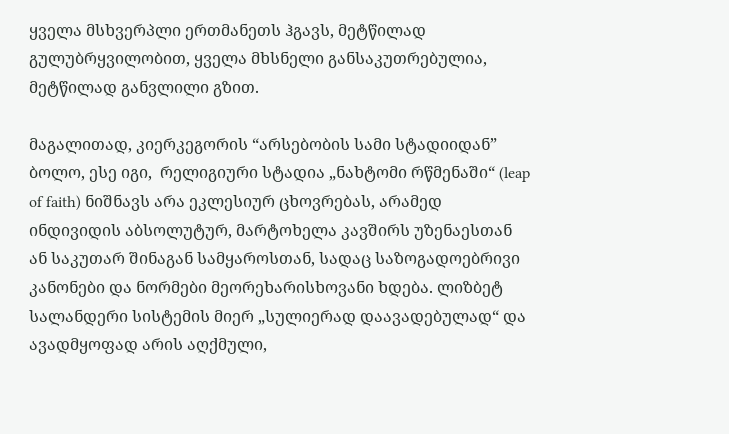ყველა მსხვერპლი ერთმანეთს ჰგავს, მეტწილად გულუბრყვილობით, ყველა მხსნელი განსაკუთრებულია, მეტწილად განვლილი გზით.

მაგალითად, კიერკეგორის “არსებობის სამი სტადიიდან” ბოლო, ესე იგი,  რელიგიური სტადია „ნახტომი რწმენაში“ (leap of faith) ნიშნავს არა ეკლესიურ ცხოვრებას, არამედ ინდივიდის აბსოლუტურ, მარტოხელა კავშირს უზენაესთან ან საკუთარ შინაგან სამყაროსთან, სადაც საზოგადოებრივი კანონები და ნორმები მეორეხარისხოვანი ხდება. ლიზბეტ სალანდერი სისტემის მიერ „სულიერად დაავადებულად“ და ავადმყოფად არის აღქმული,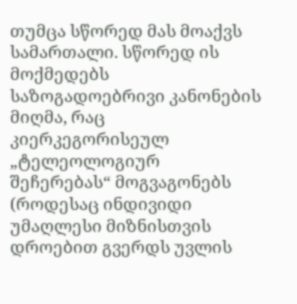თუმცა სწორედ მას მოაქვს სამართალი. სწორედ ის მოქმედებს საზოგადოებრივი კანონების მიღმა, რაც კიერკეგორისეულ „ტელეოლოგიურ შეჩერებას“ მოგვაგონებს (როდესაც ინდივიდი უმაღლესი მიზნისთვის დროებით გვერდს უვლის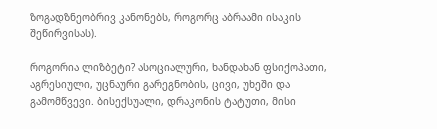ზოგადზნეობრივ კანონებს, როგორც აბრაამი ისაკის შეწირვისას).

როგორია ლიზბეტი? ასოციალური, ხანდახან ფსიქოპათი, აგრესიული, უცნაური გარეგნობის, ცივი, უხეში და გამომწვევი. ბისექსუალი, დრაკონის ტატუთი, მისი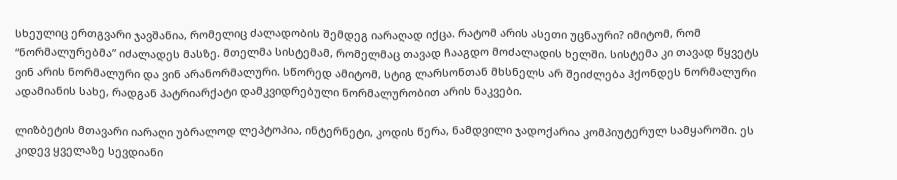სხეულიც ერთგვარი ჯავშანია, რომელიც ძალადობის შემდეგ იარაღად იქცა. რატომ არის ასეთი უცნაური? იმიტომ, რომ “ნორმალურებმა” იძალადეს მასზე. მთელმა სისტემამ, რომელმაც თავად ჩააგდო მოძალადის ხელში. სისტემა კი თავად წყვეტს ვინ არის ნორმალური და ვინ არანორმალური. სწორედ ამიტომ, სტიგ ლარსონთან მხსნელს არ შეიძლება ჰქონდეს ნორმალური ადამიანის სახე, რადგან პატრიარქატი დამკვიდრებული ნორმალურობით არის ნაკვები.

ლიზბეტის მთავარი იარაღი უბრალოდ ლეპტოპია, ინტერნეტი, კოდის წერა, ნამდვილი ჯადოქარია კომპიუტერულ სამყაროში. ეს კიდევ ყველაზე სევდიანი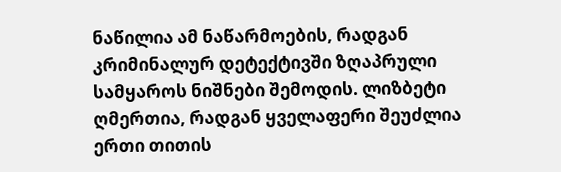ნაწილია ამ ნაწარმოების, რადგან კრიმინალურ დეტექტივში ზღაპრული სამყაროს ნიშნები შემოდის. ლიზბეტი ღმერთია, რადგან ყველაფერი შეუძლია ერთი თითის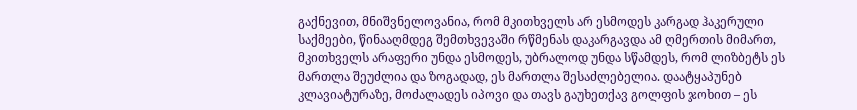გაქნევით, მნიშვნელოვანია, რომ მკითხველს არ ესმოდეს კარგად ჰაკერული საქმეები, წინააღმდეგ შემთხვევაში რწმენას დაკარგავდა ამ ღმერთის მიმართ, მკითხველს არაფერი უნდა ესმოდეს, უბრალოდ უნდა სწამდეს, რომ ლიზბეტს ეს მართლა შეუძლია და ზოგადად, ეს მართლა შესაძლებელია. დაატყაპუნებ კლავიატურაზე, მოძალადეს იპოვი და თავს გაუხეთქავ გოლფის ჯოხით – ეს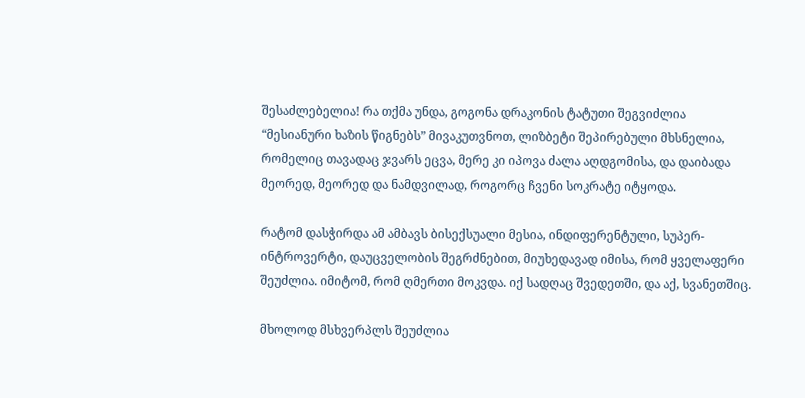შესაძლებელია! რა თქმა უნდა, გოგონა დრაკონის ტატუთი შეგვიძლია “მესიანური ხაზის წიგნებს” მივაკუთვნოთ, ლიზბეტი შეპირებული მხსნელია, რომელიც თავადაც ჯვარს ეცვა, მერე კი იპოვა ძალა აღდგომისა, და დაიბადა მეორედ, მეორედ და ნამდვილად, როგორც ჩვენი სოკრატე იტყოდა.

რატომ დასჭირდა ამ ამბავს ბისექსუალი მესია, ინდიფერენტული, სუპერ-ინტროვერტი, დაუცველობის შეგრძნებით, მიუხედავად იმისა, რომ ყველაფერი შეუძლია. იმიტომ, რომ ღმერთი მოკვდა. იქ სადღაც შვედეთში, და აქ, სვანეთშიც.

მხოლოდ მსხვერპლს შეუძლია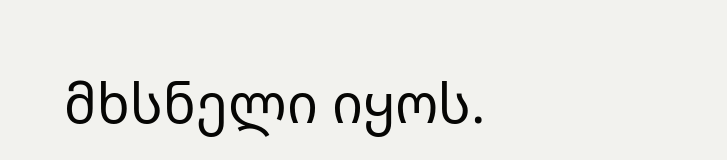მხსნელი იყოს.